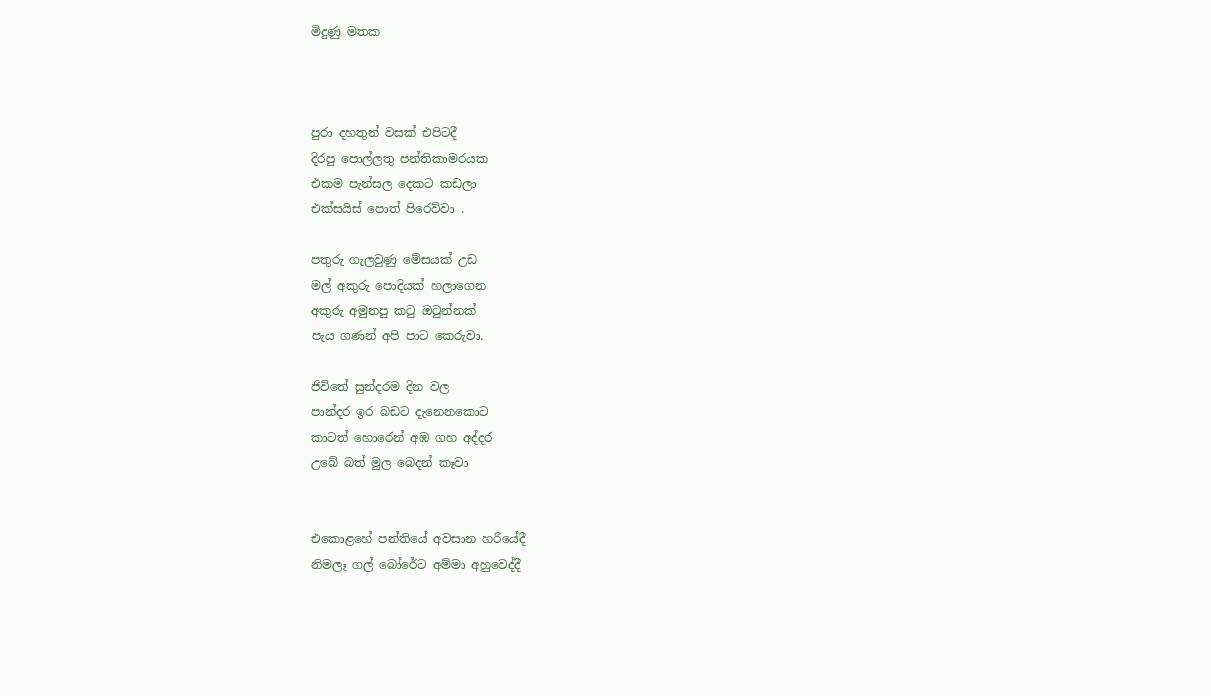මිදුණු මතක



පුරා දහතුන් වසක් එපිටදී
දිරපු පොල්ලතු පන්තිකාමරයක
එකම පැන්සල දෙකට කඩලා
එක්සයිස් පොත් පිරෙව්වා .

පතුරු ගැලවුණු මේසයක් උඩ
මල් අකුරු පොදියක් හලාගෙන
අකුරු අමුනපු කටු ඔටුන්නක්
පැය ගණන් අපි පාට කෙරුවා.

ජිවිතේ සුන්දරම දින වල
පාන්දර ඉර බඩට දැනෙනකොට
කාටත් හොරෙන් අඹ ගහ අද්දර
උබේ බත් මුල බෙදන් කෑවා


එකොළහේ පන්තියේ අවසාන හරියේදී
නිමලෑ ගල් බෝරේට අම්මා අහුවෙද්දී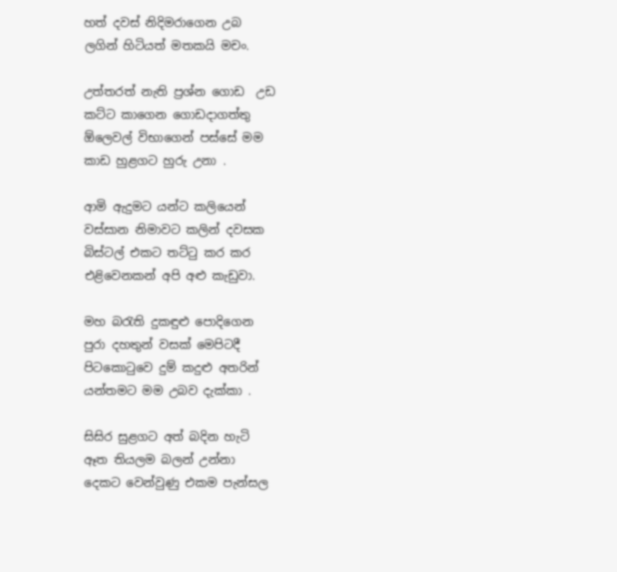හත් දවස් නිදිමරාගෙන උබ
ලගින් හිටියත් මතකයි මචං.

උත්තරත් නැති ප්‍රශ්න ගොඩ  උඩ
කට්ට කාගෙන ගොඩදාගත්තු
ඕලෙවල් විභාගෙන් පස්සේ මම
කාඩ හුළගට හුරු උනා .

ආමි ඇදුමට යන්ට කලියෙන්
වස්සාන නිමාවට කලින් දවසක
බිස්ටල් එකට තට්ටු කර කර
එළිවෙනකන් අපි අළු කැඩුවා.

මහ බරැති දුකඳුළු පොදිගෙන
පුරා දහතුන් වසක් මෙපිටදී
පිටකොටුවෙ දුම් කදුළු අතරින්
යන්තමට මම උබව දැක්කා .

සිසිර සුළගට අත් බදින හැටි
ඈත තියලම බලන් උන්නා
දෙකට වෙන්වුණු එකම පැන්සල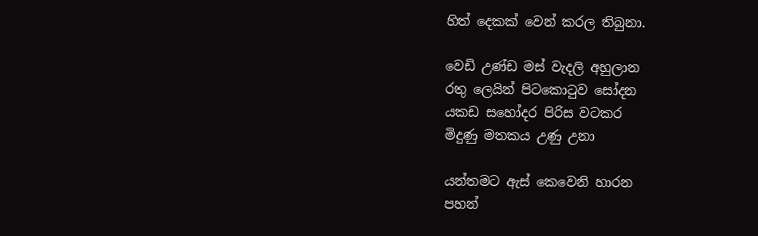හිත් දෙකක් වෙන් කරල තිබුනා.

වෙඩි උණ්ඩ මස් වැදලි අහුලාන
රතු ලෙයින් පිටකොටුව සෝදන
යකඩ සහෝදර පිරිස වටකර
මිදුණු මතකය උණු උනා

යන්තමට ඇස් කෙවෙනි හාරන
පහන්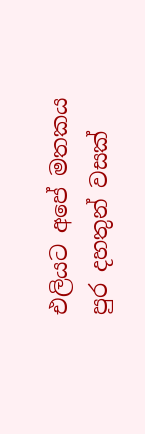එලියට අපේ මතකය
පුර දහතුන් වසක්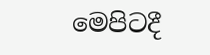මෙපිටදී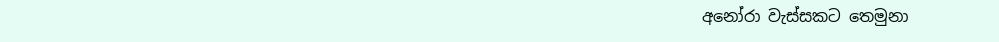අනෝරා වැස්සකට තෙමුනා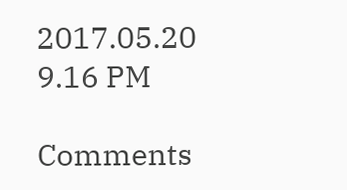2017.05.20
9.16 PM

Comments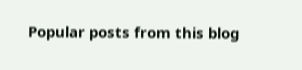Popular posts from this blog